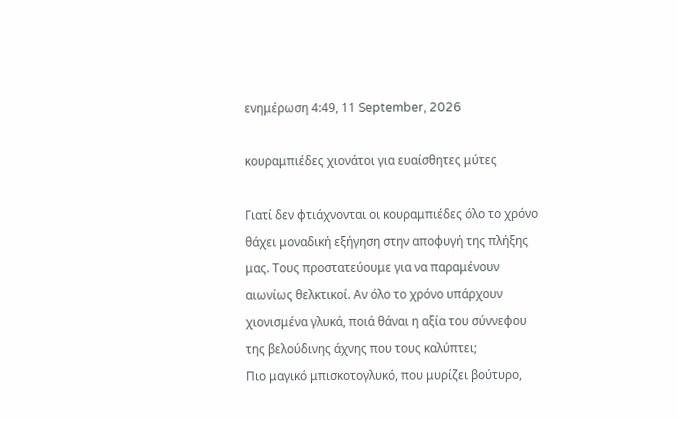ενημέρωση 4:49, 11 September, 2026

κουραμπιέδες χιονάτοι για ευαίσθητες μύτες

Γιατί δεν φτιάχνονται οι κουραμπιέδες όλο το χρόνο θάχει μοναδική εξήγηση στην αποφυγή της πλήξης μας. Τους προστατεύουμε για να παραμένουν αιωνίως θελκτικοί. Αν όλο το χρόνο υπάρχουν χιονισμένα γλυκά, ποιά θάναι η αξία του σύννεφου της βελούδινης άχνης που τους καλύπτει;
Πιο μαγικό μπισκοτογλυκό, που μυρίζει βούτυρο,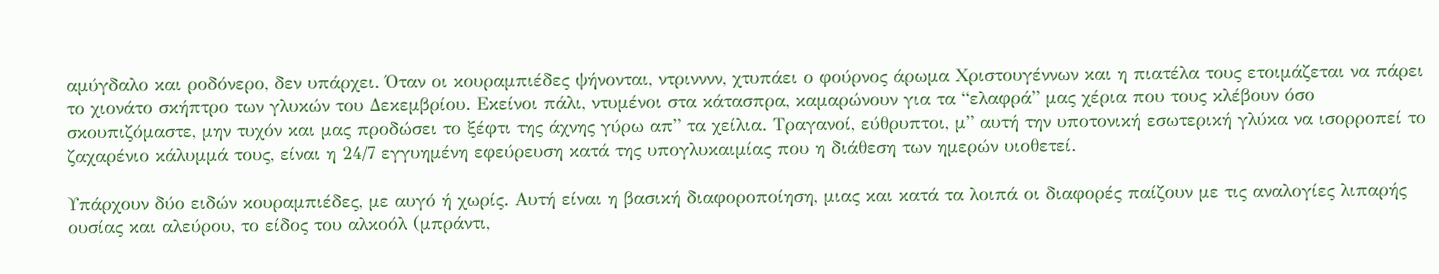αμύγδαλο και ροδόνερο, δεν υπάρχει. Όταν οι κουραμπιέδες ψήνονται, ντρινννν, χτυπάει ο φούρνος άρωμα Χριστουγέννων και η πιατέλα τους ετοιμάζεται να πάρει το χιονάτο σκήπτρο των γλυκών του Δεκεμβρίου. Εκείνοι πάλι, ντυμένοι στα κάτασπρα, καμαρώνουν για τα “ελαφρά” μας χέρια που τους κλέβουν όσο σκουπιζόμαστε, μην τυχόν και μας προδώσει το ξέφτι της άχνης γύρω απ” τα χείλια. Τραγανοί, εύθρυπτοι, μ” αυτή την υποτονική εσωτερική γλύκα να ισορροπεί το ζαχαρένιο κάλυμμά τους, είναι η 24/7 εγγυημένη εφεύρευση κατά της υπογλυκαιμίας που η διάθεση των ημερών υιοθετεί.

Υπάρχουν δύο ειδών κουραμπιέδες, με αυγό ή χωρίς. Αυτή είναι η βασική διαφοροποίηση, μιας και κατά τα λοιπά οι διαφορές παίζουν με τις αναλογίες λιπαρής ουσίας και αλεύρου, το είδος του αλκοόλ (μπράντι,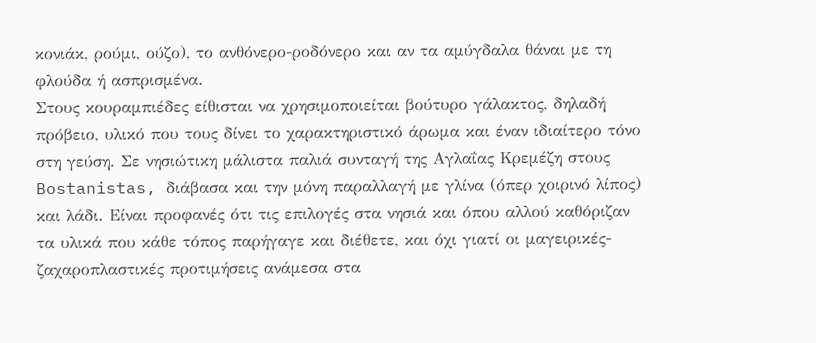κονιάκ, ρούμι, ούζο), το ανθόνερο-ροδόνερο και αν τα αμύγδαλα θάναι με τη φλούδα ή ασπρισμένα.
Στους κουραμπιέδες είθισται να χρησιμοποιείται βούτυρο γάλακτος, δηλαδή πρόβειο, υλικό που τους δίνει το χαρακτηριστικό άρωμα και έναν ιδιαίτερο τόνο στη γεύση. Σε νησιώτικη μάλιστα παλιά συνταγή της Αγλαΐας Κρεμέζη στους Bostanistas, διάβασα και την μόνη παραλλαγή με γλίνα (όπερ χοιρινό λίπος) και λάδι. Είναι προφανές ότι τις επιλογές στα νησιά και όπου αλλού καθόριζαν τα υλικά που κάθε τόπος παρήγαγε και διέθετε, και όχι γιατί οι μαγειρικές-ζαχαροπλαστικές προτιμήσεις ανάμεσα στα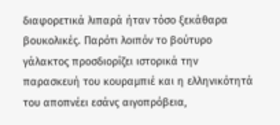διαφορετικά λιπαρά ήταν τόσο ξεκάθαρα βουκολικές. Παρότι λοιπόν το βούτυρο γάλακτος προσδιορίζει ιστορικά την παρασκευή του κουραμπιέ και η ελληνικότητά του αποπνέει εσάνς αιγοπρόβεια,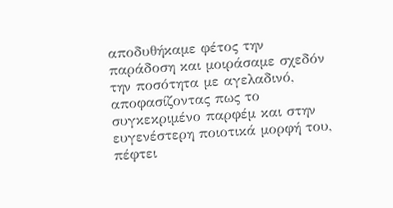αποδυθήκαμε φέτος την παράδοση και μοιράσαμε σχεδόν την ποσότητα με αγελαδινό, αποφασίζοντας πως το συγκεκριμένο παρφέμ και στην ευγενέστερη ποιοτικά μορφή του, πέφτει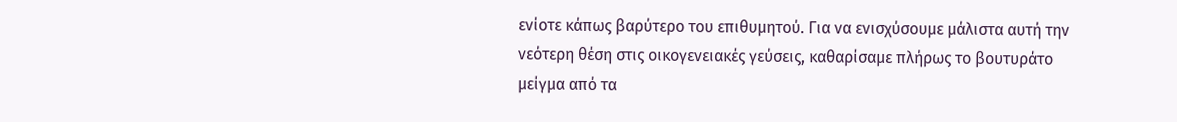ενίοτε κάπως βαρύτερο του επιθυμητού. Για να ενισχύσουμε μάλιστα αυτή την νεότερη θέση στις οικογενειακές γεύσεις, καθαρίσαμε πλήρως το βουτυράτο μείγμα από τα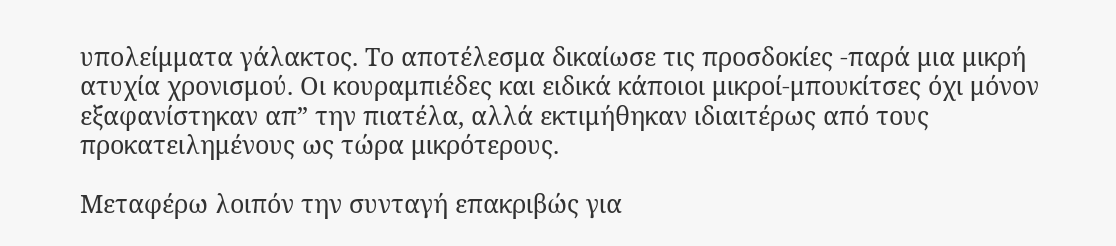υπολείμματα γάλακτος. Το αποτέλεσμα δικαίωσε τις προσδοκίες -παρά μια μικρή ατυχία χρονισμού. Οι κουραμπιέδες και ειδικά κάποιοι μικροί-μπουκίτσες όχι μόνον εξαφανίστηκαν απ” την πιατέλα, αλλά εκτιμήθηκαν ιδιαιτέρως από τους προκατειλημένους ως τώρα μικρότερους.

Μεταφέρω λοιπόν την συνταγή επακριβώς για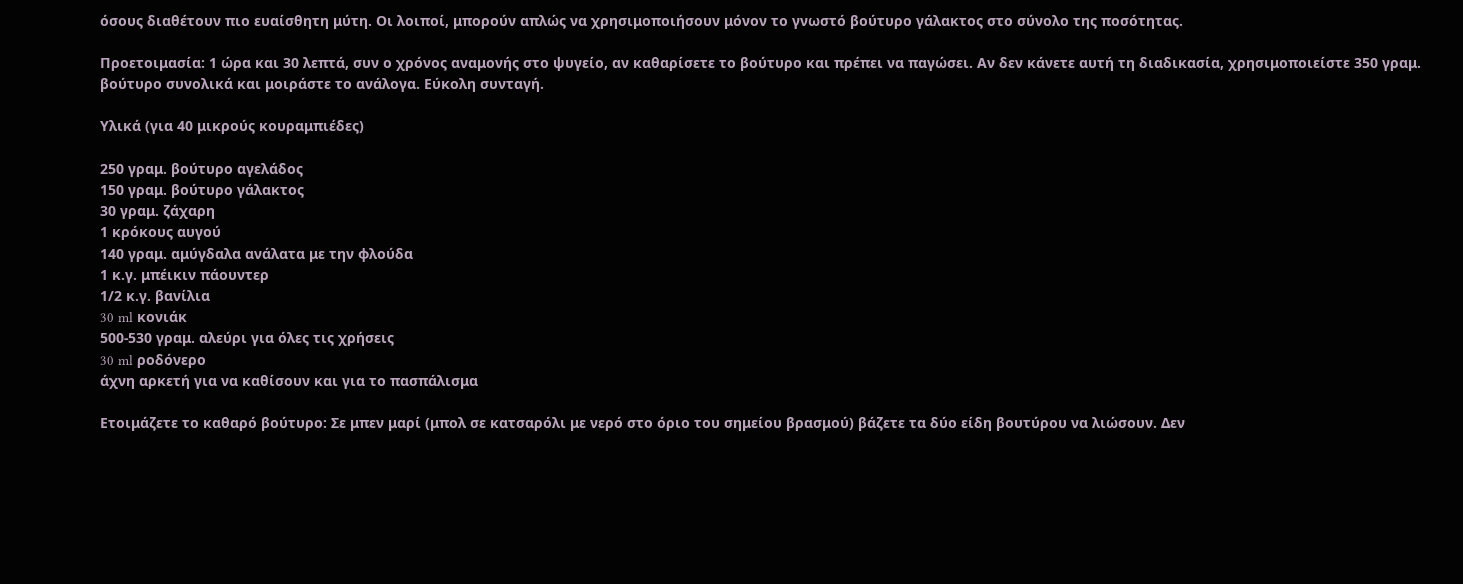όσους διαθέτουν πιο ευαίσθητη μύτη. Οι λοιποί, μπορούν απλώς να χρησιμοποιήσουν μόνον το γνωστό βούτυρο γάλακτος στο σύνολο της ποσότητας.

Προετοιμασία: 1 ώρα και 30 λεπτά, συν ο χρόνος αναμονής στο ψυγείο, αν καθαρίσετε το βούτυρο και πρέπει να παγώσει. Αν δεν κάνετε αυτή τη διαδικασία, χρησιμοποιείστε 350 γραμ. βούτυρο συνολικά και μοιράστε το ανάλογα. Εύκολη συνταγή.

Υλικά (για 40 μικρούς κουραμπιέδες)

250 γραμ. βούτυρο αγελάδος
150 γραμ. βούτυρο γάλακτος
30 γραμ. ζάχαρη
1 κρόκους αυγού
140 γραμ. αμύγδαλα ανάλατα με την φλούδα
1 κ.γ. μπέικιν πάουντερ
1/2 κ.γ. βανίλια
30 ml κονιάκ
500-530 γραμ. αλεύρι για όλες τις χρήσεις
30 ml ροδόνερο
άχνη αρκετή για να καθίσουν και για το πασπάλισμα

Ετοιμάζετε το καθαρό βούτυρο: Σε μπεν μαρί (μπολ σε κατσαρόλι με νερό στο όριο του σημείου βρασμού) βάζετε τα δύο είδη βουτύρου να λιώσουν. Δεν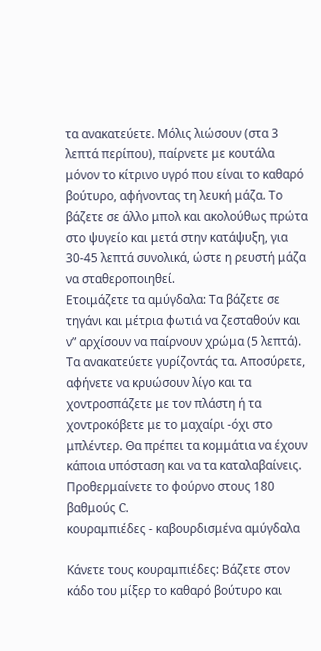τα ανακατεύετε. Μόλις λιώσουν (στα 3 λεπτά περίπου), παίρνετε με κουτάλα μόνον το κίτρινο υγρό που είναι το καθαρό βούτυρο, αφήνοντας τη λευκή μάζα. Το βάζετε σε άλλο μπολ και ακολούθως πρώτα στο ψυγείο και μετά στην κατάψυξη, για 30-45 λεπτά συνολικά, ώστε η ρευστή μάζα να σταθεροποιηθεί.
Ετοιμάζετε τα αμύγδαλα: Τα βάζετε σε τηγάνι και μέτρια φωτιά να ζεσταθούν και ν” αρχίσουν να παίρνουν χρώμα (5 λεπτά). Τα ανακατεύετε γυρίζοντάς τα. Αποσύρετε, αφήνετε να κρυώσουν λίγο και τα χοντροσπάζετε με τον πλάστη ή τα χοντροκόβετε με το μαχαίρι -όχι στο μπλέντερ. Θα πρέπει τα κομμάτια να έχουν κάποια υπόσταση και να τα καταλαβαίνεις.
Προθερμαίνετε το φούρνο στους 180 βαθμούς C.
κουραμπιέδες - καβουρδισμένα αμύγδαλα

Κάνετε τους κουραμπιέδες: Βάζετε στον κάδο του μίξερ το καθαρό βούτυρο και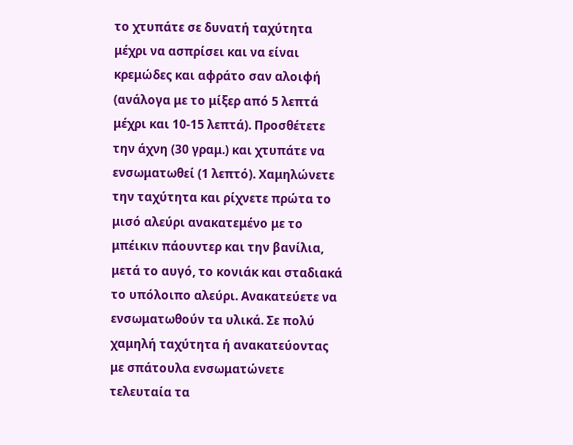το χτυπάτε σε δυνατή ταχύτητα μέχρι να ασπρίσει και να είναι κρεμώδες και αφράτο σαν αλοιφή (ανάλογα με το μίξερ από 5 λεπτά μέχρι και 10-15 λεπτά). Προσθέτετε την άχνη (30 γραμ.) και χτυπάτε να ενσωματωθεί (1 λεπτό). Χαμηλώνετε την ταχύτητα και ρίχνετε πρώτα το μισό αλεύρι ανακατεμένο με το μπέικιν πάουντερ και την βανίλια, μετά το αυγό, το κονιάκ και σταδιακά το υπόλοιπο αλεύρι. Ανακατεύετε να ενσωματωθούν τα υλικά. Σε πολύ χαμηλή ταχύτητα ή ανακατεύοντας με σπάτουλα ενσωματώνετε τελευταία τα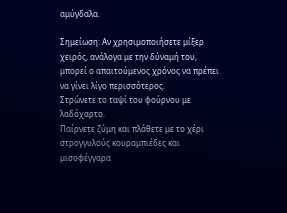αμύγδαλα.

Σημείωση: Αν χρησιμοποιήσετε μίξερ χειρός, ανάλογα με την δύναμή του, μπορεί ο απαιτούμενος χρόνος να πρέπει να γίνει λίγο περισσότερος.
Στρώνετε το ταψί του φούρνου με λαδόχαρτο.
Παίρνετε ζύμη και πλάθετε με το χέρι στρογγυλούς κουραμπιέδες και μισοφέγγαρα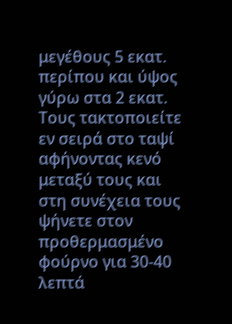μεγέθους 5 εκατ. περίπου και ύψος γύρω στα 2 εκατ. Τους τακτοποιείτε εν σειρά στο ταψί αφήνοντας κενό μεταξύ τους και στη συνέχεια τους ψήνετε στον προθερμασμένο φούρνο για 30-40 λεπτά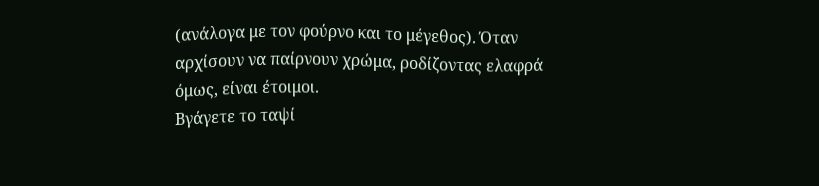(ανάλογα με τον φούρνο και το μέγεθος). Όταν αρχίσουν να παίρνουν χρώμα, ροδίζοντας ελαφρά όμως, είναι έτοιμοι.
Βγάγετε το ταψί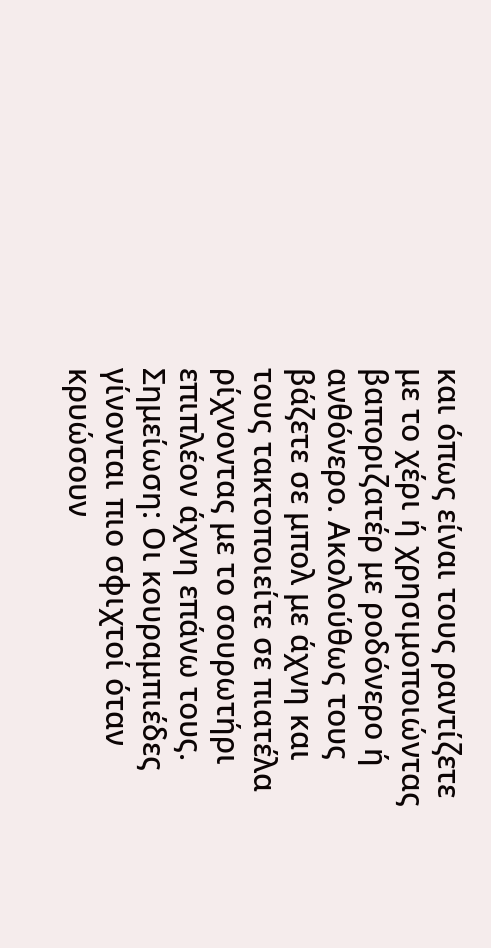και όπως είναι τους ραντίζετε με το χέρι ή χρησιμοποιώντας βαποριζατέρ με ροδόνερο ή ανθόνερο. Ακολούθως τους βάζετε σε μπολ με άχνη και τους τακτοποιείτε σε πιατέλα ρίχνοντας με το σουρωτήρι επιπλέον άχνη επάνω τους.
Σημείωση: Οι κουραμπιέδες γίνονται πιο σφιχτοί όταν κρυώσουν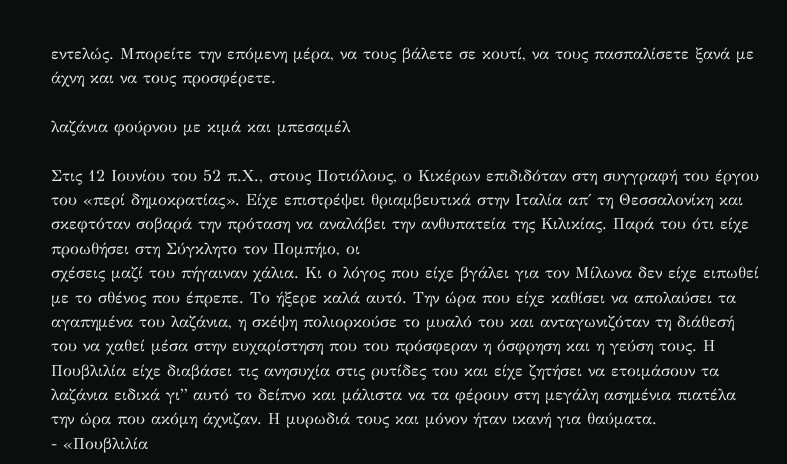εντελώς. Μπορείτε την επόμενη μέρα, να τους βάλετε σε κουτί, να τους πασπαλίσετε ξανά με άχνη και να τους προσφέρετε.

λαζάνια φούρνου με κιμά και μπεσαμέλ

Στις 12 Ιουνίου του 52 π.Χ., στους Ποτιόλους, ο Κικέρων επιδιδόταν στη συγγραφή του έργου του «περί δημοκρατίας». Είχε επιστρέψει θριαμβευτικά στην Ιταλία απ΄ τη Θεσσαλονίκη και σκεφτόταν σοβαρά την πρόταση να αναλάβει την ανθυπατεία της Κιλικίας. Παρά του ότι είχε προωθήσει στη Σύγκλητο τον Πομπήιο, οι
σχέσεις μαζί του πήγαιναν χάλια. Κι ο λόγος που είχε βγάλει για τον Μίλωνα δεν είχε ειπωθεί με το σθένος που έπρεπε. Το ήξερε καλά αυτό. Την ώρα που είχε καθίσει να απολαύσει τα αγαπημένα του λαζάνια, η σκέψη πολιορκούσε το μυαλό του και ανταγωνιζόταν τη διάθεσή του να χαθεί μέσα στην ευχαρίστηση που του πρόσφεραν η όσφρηση και η γεύση τους. Η Πουβλιλία είχε διαβάσει τις ανησυχία στις ρυτίδες του και είχε ζητήσει να ετοιμάσουν τα λαζάνια ειδικά γι” αυτό το δείπνο και μάλιστα να τα φέρουν στη μεγάλη ασημένια πιατέλα την ώρα που ακόμη άχνιζαν. Η μυρωδιά τους και μόνον ήταν ικανή για θαύματα.
- «Πουβλιλία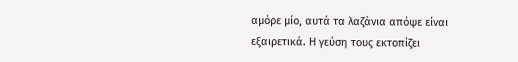αμόρε μίο, αυτά τα λαζάνια απόψε είναι εξαιρετικά. Η γεύση τους εκτοπίζει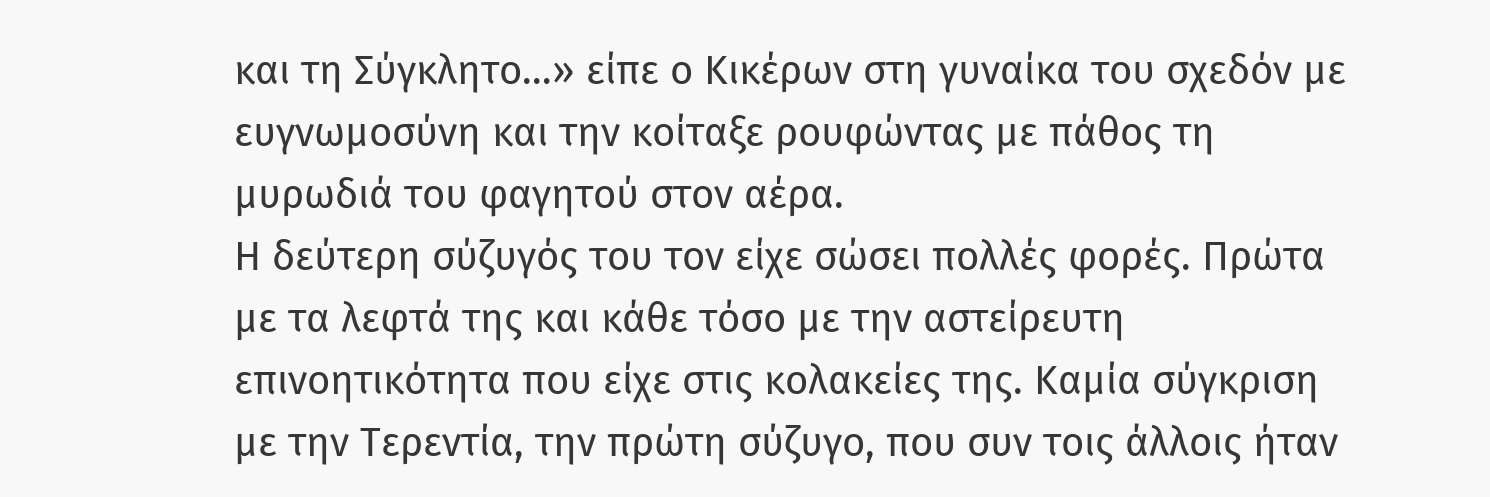και τη Σύγκλητο…» είπε ο Κικέρων στη γυναίκα του σχεδόν με ευγνωμοσύνη και την κοίταξε ρουφώντας με πάθος τη μυρωδιά του φαγητού στον αέρα.
Η δεύτερη σύζυγός του τον είχε σώσει πολλές φορές. Πρώτα με τα λεφτά της και κάθε τόσο με την αστείρευτη επινοητικότητα που είχε στις κολακείες της. Καμία σύγκριση με την Τερεντία, την πρώτη σύζυγο, που συν τοις άλλοις ήταν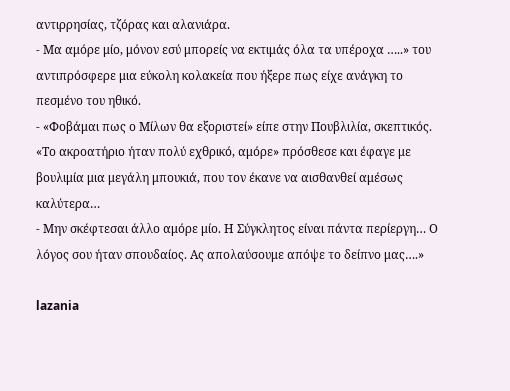αντιρρησίας, τζόρας και αλανιάρα.
- Μα αμόρε μίο, μόνον εσύ μπορείς να εκτιμάς όλα τα υπέροχα …..» του αντιπρόσφερε μια εύκολη κολακεία που ήξερε πως είχε ανάγκη το πεσμένο του ηθικό.
- «Φοβάμαι πως ο Μίλων θα εξοριστεί» είπε στην Πουβλιλία, σκεπτικός. «Το ακροατήριο ήταν πολύ εχθρικό, αμόρε» πρόσθεσε και έφαγε με βουλιμία μια μεγάλη μπουκιά, που τον έκανε να αισθανθεί αμέσως καλύτερα…
- Μην σκέφτεσαι άλλο αμόρε μίο. Η Σύγκλητος είναι πάντα περίεργη… Ο λόγος σου ήταν σπουδαίος. Ας απολαύσουμε απόψε το δείπνο μας….»

lazania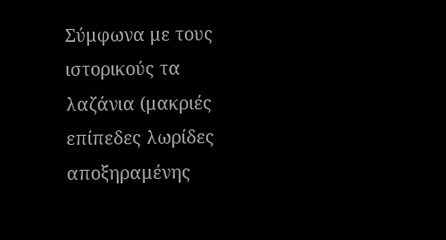Σύμφωνα με τους ιστορικούς τα λαζάνια (μακριές επίπεδες λωρίδες αποξηραμένης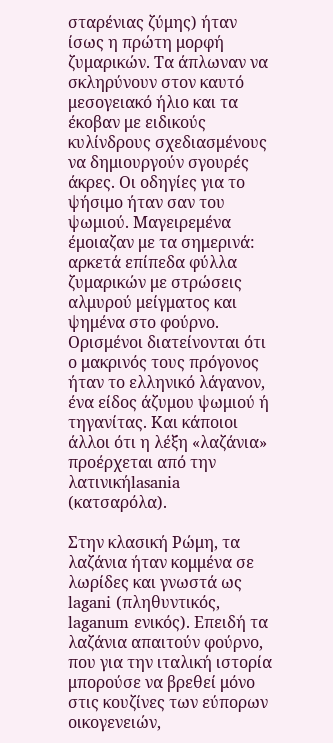σταρένιας ζύμης) ήταν ίσως η πρώτη μορφή ζυμαρικών. Τα άπλωναν να σκληρύνουν στον καυτό μεσογειακό ήλιο και τα έκοβαν με ειδικούς κυλίνδρους σχεδιασμένους να δημιουργούν σγουρές άκρες. Οι οδηγίες για το ψήσιμο ήταν σαν του ψωμιού. Μαγειρεμένα έμοιαζαν με τα σημερινά: αρκετά επίπεδα φύλλα ζυμαρικών με στρώσεις αλμυρού μείγματος και ψημένα στο φούρνο. Ορισμένοι διατείνονται ότι ο μακρινός τους πρόγονος ήταν το ελληνικό λάγανον, ένα είδος άζυμου ψωμιού ή τηγανίτας. Και κάποιοι άλλοι ότι η λέξη «λαζάνια» προέρχεται από την λατινικήlasania (κατσαρόλα).

Στην κλασική Ρώμη, τα λαζάνια ήταν κομμένα σε λωρίδες και γνωστά ως lagani (πληθυντικός, laganum ενικός). Επειδή τα λαζάνια απαιτούν φούρνο, που για την ιταλική ιστορία μπορούσε να βρεθεί μόνο στις κουζίνες των εύπορων οικογενειών,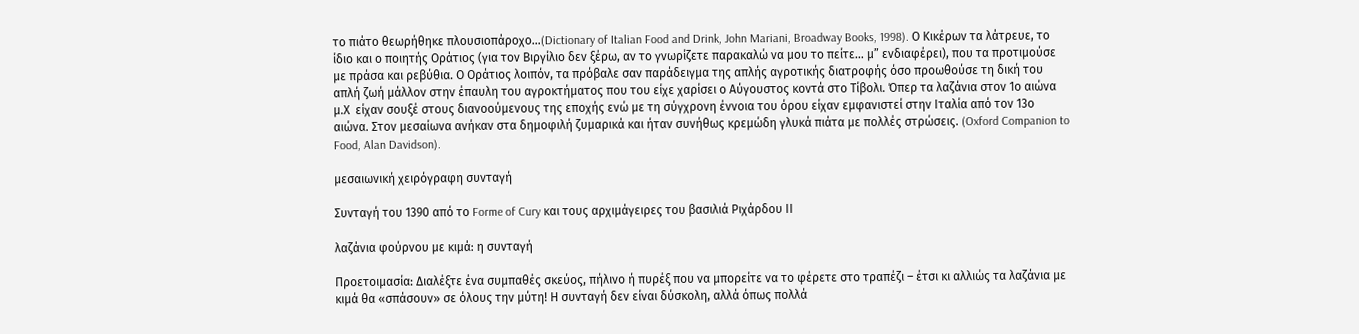το πιάτο θεωρήθηκε πλουσιοπάροχο…(Dictionary of Italian Food and Drink, John Mariani, Broadway Books, 1998). Ο Κικέρων τα λάτρευε, το ίδιο και ο ποιητής Οράτιος (για τον Βιργίλιο δεν ξέρω, αν το γνωρίζετε παρακαλώ να μου το πείτε… μ” ενδιαφέρει), που τα προτιμούσε με πράσα και ρεβύθια. Ο Οράτιος λοιπόν, τα πρόβαλε σαν παράδειγμα της απλής αγροτικής διατροφής όσο προωθούσε τη δική του απλή ζωή μάλλον στην έπαυλη του αγροκτήματος που του είχε χαρίσει ο Αύγουστος κοντά στο Τίβολι. Όπερ τα λαζάνια στον 1ο αιώνα μ.Χ  είχαν σουξέ στους διανοούμενους της εποχής ενώ με τη σύγχρονη έννοια του όρου είχαν εμφανιστεί στην Ιταλία από τον 13ο αιώνα. Στον μεσαίωνα ανήκαν στα δημοφιλή ζυμαρικά και ήταν συνήθως κρεμώδη γλυκά πιάτα με πολλές στρώσεις. (Oxford Companion to Food, Alan Davidson).

μεσαιωνική χειρόγραφη συνταγή

Συνταγή του 1390 από το Forme of Cury και τους αρχιμάγειρες του βασιλιά Ριχάρδου ΙΙ

λαζάνια φούρνου με κιμά: η συνταγή

Προετοιμασία: Διαλέξτε ένα συμπαθές σκεύος, πήλινο ή πυρέξ που να μπορείτε να το φέρετε στο τραπέζι – έτσι κι αλλιώς τα λαζάνια με κιμά θα «σπάσουν» σε όλους την μύτη! Η συνταγή δεν είναι δύσκολη, αλλά όπως πολλά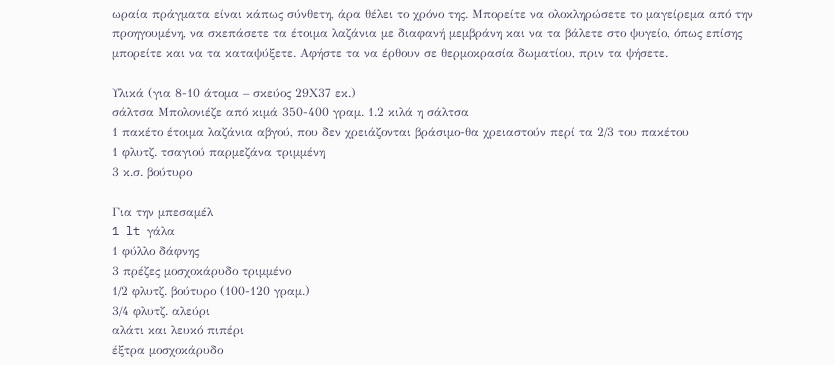ωραία πράγματα είναι κάπως σύνθετη, άρα θέλει το χρόνο της. Μπορείτε να ολοκληρώσετε το μαγείρεμα από την προηγουμένη, να σκεπάσετε τα έτοιμα λαζάνια με διαφανή μεμβράνη και να τα βάλετε στο ψυγείο, όπως επίσης μπορείτε και να τα καταψύξετε. Αφήστε τα να έρθουν σε θερμοκρασία δωματίου, πριν τα ψήσετε.

Υλικά (για 8-10 άτομα – σκεύος 29Χ37 εκ.)
σάλτσα Μπολονιέζε από κιμά 350-400 γραμ. 1.2 κιλά η σάλτσα
1 πακέτο έτοιμα λαζάνια αβγού, που δεν χρειάζονται βράσιμο-θα χρειαστούν περί τα 2/3 του πακέτου
1 φλυτζ. τσαγιού παρμεζάνα τριμμένη
3 κ.σ. βούτυρο

Για την μπεσαμέλ
1 lt γάλα
1 φύλλο δάφνης
3 πρέζες μοσχοκάρυδο τριμμένο
1/2 φλυτζ. βούτυρο (100-120 γραμ.)
3/4 φλυτζ. αλεύρι
αλάτι και λευκό πιπέρι
έξτρα μοσχοκάρυδο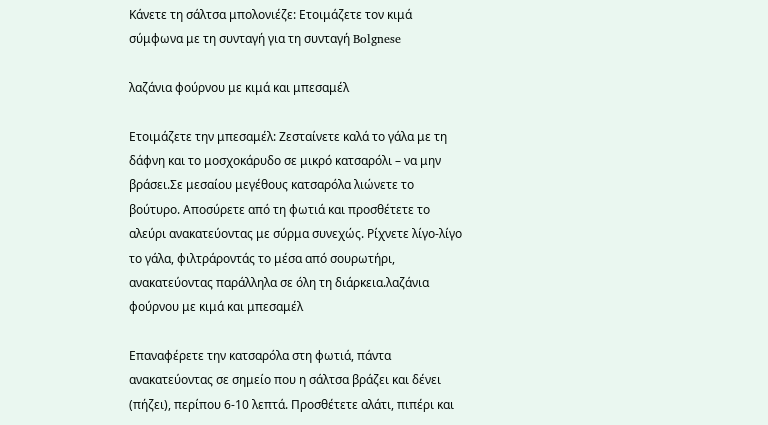Κάνετε τη σάλτσα μπολονιέζε: Ετοιμάζετε τον κιμά σύμφωνα με τη συνταγή για τη συνταγή Bolgnese

λαζάνια φούρνου με κιμά και μπεσαμέλ

Eτοιμάζετε την μπεσαμέλ: Zεσταίνετε καλά το γάλα με τη δάφνη και το μοσχοκάρυδο σε μικρό κατσαρόλι – να μην βράσει.Σε μεσαίου μεγέθους κατσαρόλα λιώνετε το βούτυρο. Αποσύρετε από τη φωτιά και προσθέτετε το αλεύρι ανακατεύοντας με σύρμα συνεχώς. Ρίχνετε λίγο-λίγο το γάλα, φιλτράροντάς το μέσα από σουρωτήρι, ανακατεύοντας παράλληλα σε όλη τη διάρκεια.λαζάνια φούρνου με κιμά και μπεσαμέλ

Επαναφέρετε την κατσαρόλα στη φωτιά, πάντα ανακατεύοντας σε σημείο που η σάλτσα βράζει και δένει (πήζει), περίπου 6-10 λεπτά. Προσθέτετε αλάτι, πιπέρι και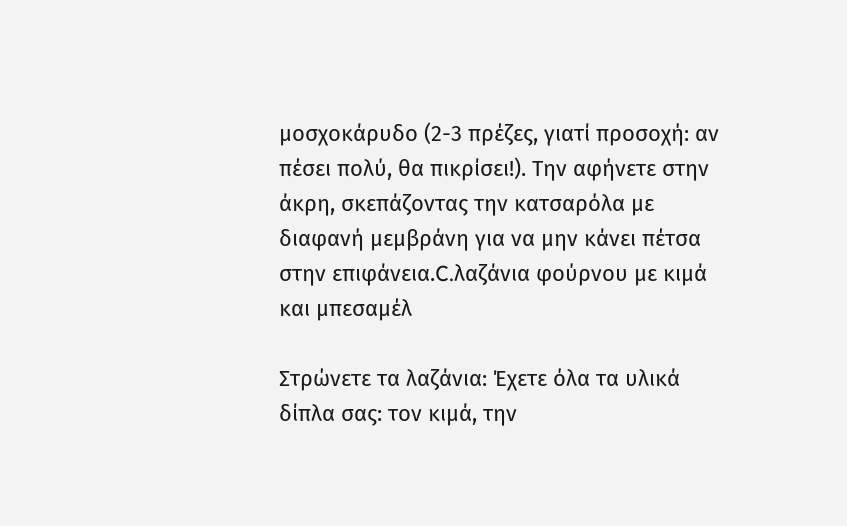μοσχοκάρυδο (2-3 πρέζες, γιατί προσοχή: αν πέσει πολύ, θα πικρίσει!). Tην αφήνετε στην άκρη, σκεπάζοντας την κατσαρόλα με διαφανή μεμβράνη για να μην κάνει πέτσα στην επιφάνεια.C.λαζάνια φούρνου με κιμά και μπεσαμέλ

Στρώνετε τα λαζάνια: Έχετε όλα τα υλικά δίπλα σας: τον κιμά, την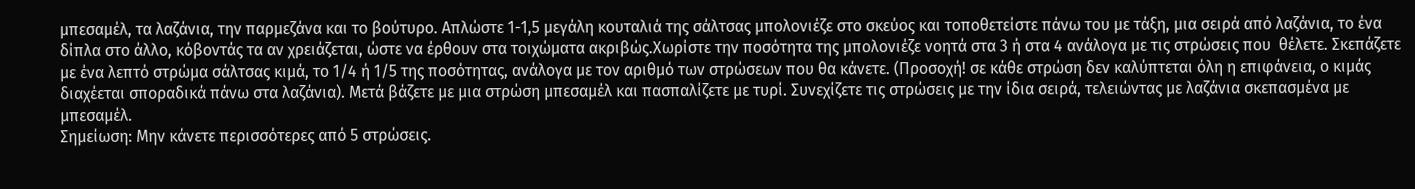μπεσαμέλ, τα λαζάνια, την παρμεζάνα και το βούτυρο. Απλώστε 1-1,5 μεγάλη κουταλιά της σάλτσας μπολονιέζε στο σκεύος και τοποθετείστε πάνω του με τάξη, μια σειρά από λαζάνια, το ένα δίπλα στο άλλο, κόβοντάς τα αν χρειάζεται, ώστε να έρθουν στα τοιχώματα ακριβώς.Χωρίστε την ποσότητα της μπολονιέζε νοητά στα 3 ή στα 4 ανάλογα με τις στρώσεις που  θέλετε. Σκεπάζετε με ένα λεπτό στρώμα σάλτσας κιμά, το 1/4 ή 1/5 της ποσότητας, ανάλογα με τον αριθμό των στρώσεων που θα κάνετε. (Προσοχή! σε κάθε στρώση δεν καλύπτεται όλη η επιφάνεια, ο κιμάς διαχέεται σποραδικά πάνω στα λαζάνια). Μετά βάζετε με μια στρώση μπεσαμέλ και πασπαλίζετε με τυρί. Συνεχίζετε τις στρώσεις με την ίδια σειρά, τελειώντας με λαζάνια σκεπασμένα με μπεσαμέλ.
Σημείωση: Mην κάνετε περισσότερες από 5 στρώσεις.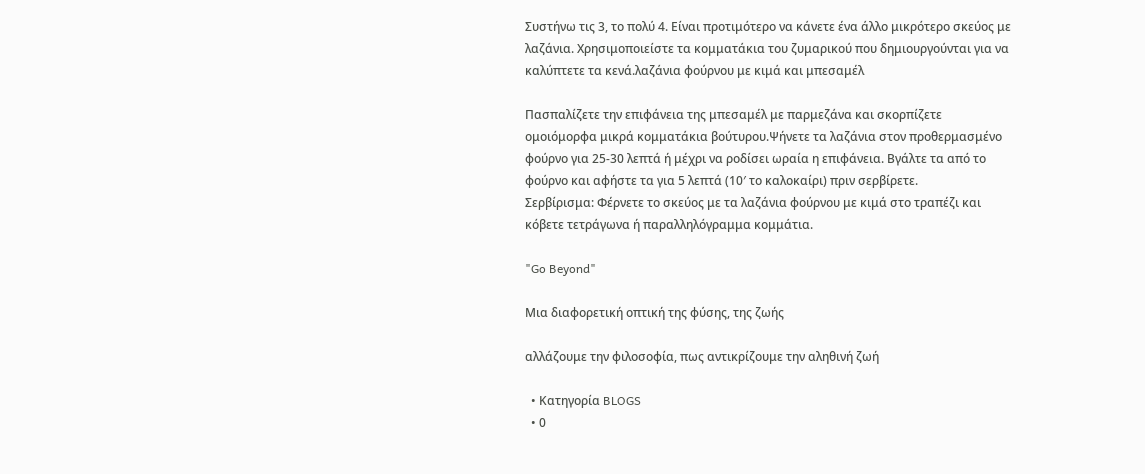Συστήνω τις 3, το πολύ 4. Είναι προτιμότερο να κάνετε ένα άλλο μικρότερο σκεύος με λαζάνια. Χρησιμοποιείστε τα κομματάκια του ζυμαρικού που δημιουργούνται για να καλύπτετε τα κενά.λαζάνια φούρνου με κιμά και μπεσαμέλ

Πασπαλίζετε την επιφάνεια της μπεσαμέλ με παρμεζάνα και σκορπίζετε ομοιόμορφα μικρά κομματάκια βούτυρου.Ψήνετε τα λαζάνια στον προθερμασμένο φούρνο για 25-30 λεπτά ή μέχρι να ροδίσει ωραία η επιφάνεια. Βγάλτε τα από το φούρνο και αφήστε τα για 5 λεπτά (10′ το καλοκαίρι) πριν σερβίρετε.
Σερβίρισμα: Φέρνετε το σκεύος με τα λαζάνια φούρνου με κιμά στο τραπέζι και κόβετε τετράγωνα ή παραλληλόγραμμα κομμάτια.

"Go Beyond"

Μια διαφορετική οπτική της φύσης, της ζωής

αλλάζουμε την φιλοσοφία, πως αντικρίζουμε την αληθινή ζωή

  • Κατηγορία BLOGS
  • 0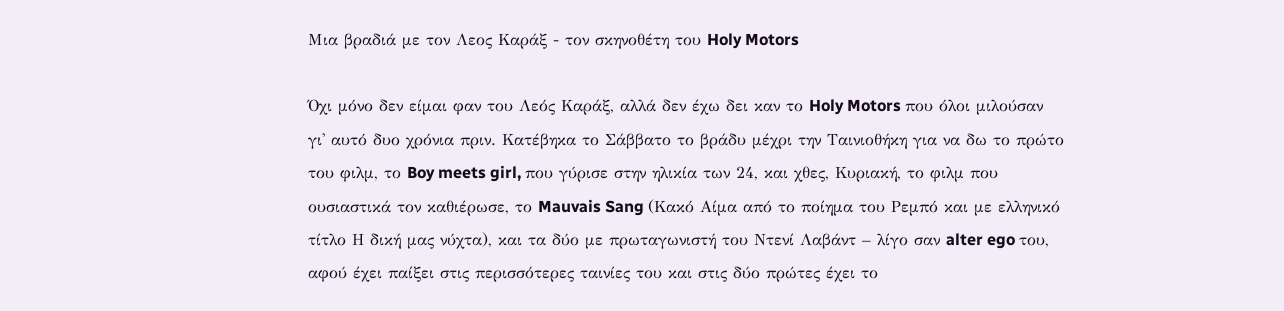Μια βραδιά με τον Λεος Καράξ - τον σκηνοθέτη του Holy Motors

Όχι μόνο δεν είμαι φαν του Λεός Καράξ, αλλά δεν έχω δει καν το Holy Motors που όλοι μιλούσαν γι' αυτό δυο χρόνια πριν. Κατέβηκα το Σάββατο το βράδυ μέχρι την Ταινιοθήκη για να δω το πρώτο του φιλμ, το Boy meets girl, που γύρισε στην ηλικία των 24, και χθες, Κυριακή, το φιλμ που ουσιαστικά τον καθιέρωσε, το Mauvais Sang (Κακό Αίμα από το ποίημα του Ρεμπό και με ελληνικό τίτλο Η δική μας νύχτα), και τα δύο με πρωταγωνιστή του Ντενί Λαβάντ – λίγο σαν alter ego του, αφού έχει παίξει στις περισσότερες ταινίες του και στις δύο πρώτες έχει το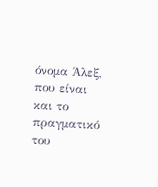όνομα Άλεξ, που είναι και το πραγματικό του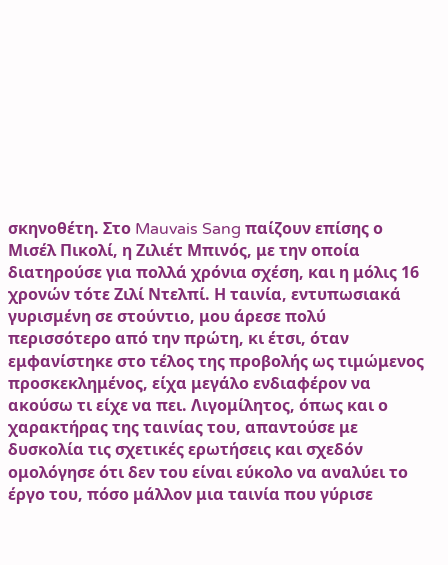σκηνοθέτη. Στο Mauvais Sang παίζουν επίσης ο Μισέλ Πικολί, η Ζιλιέτ Μπινός, με την οποία διατηρούσε για πολλά χρόνια σχέση, και η μόλις 16 χρονών τότε Ζιλί Ντελπί. Η ταινία, εντυπωσιακά γυρισμένη σε στούντιο, μου άρεσε πολύ περισσότερο από την πρώτη, κι έτσι, όταν εμφανίστηκε στο τέλος της προβολής ως τιμώμενος προσκεκλημένος, είχα μεγάλο ενδιαφέρον να ακούσω τι είχε να πει. Λιγομίλητος, όπως και ο χαρακτήρας της ταινίας του, απαντούσε με δυσκολία τις σχετικές ερωτήσεις και σχεδόν ομολόγησε ότι δεν του είναι εύκολο να αναλύει το έργο του, πόσο μάλλον μια ταινία που γύρισε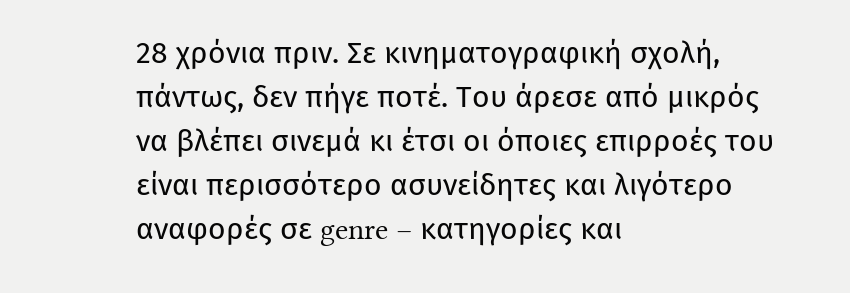28 χρόνια πριν. Σε κινηματογραφική σχολή, πάντως, δεν πήγε ποτέ. Του άρεσε από μικρός να βλέπει σινεμά κι έτσι οι όποιες επιρροές του είναι περισσότερο ασυνείδητες και λιγότερο αναφορές σε genre – κατηγορίες και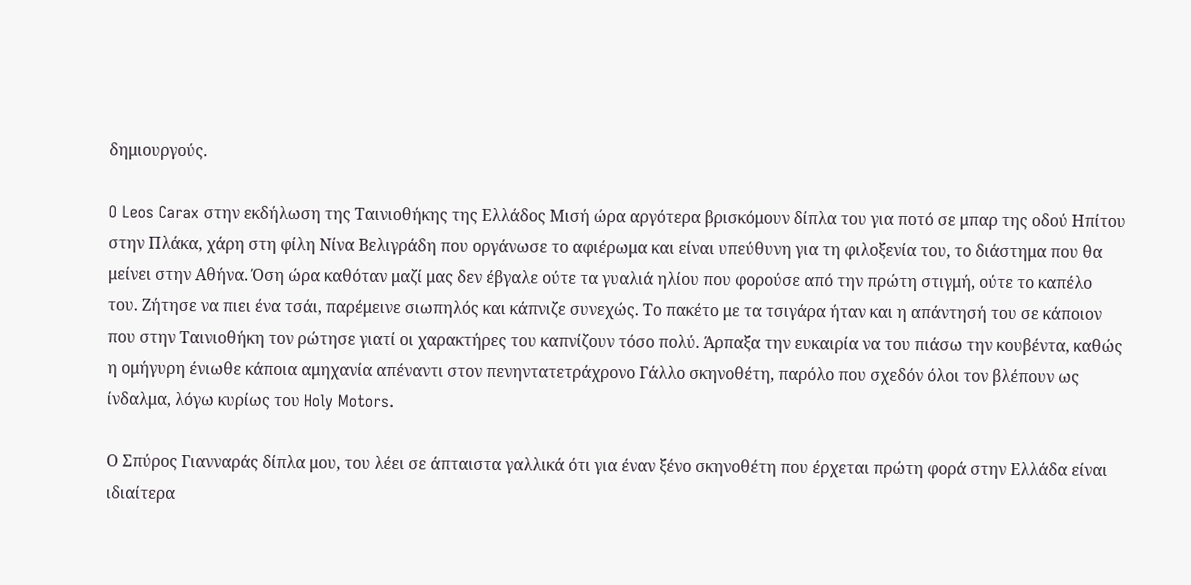δημιουργούς.

O Leos Carax στην εκδήλωση της Ταινιοθήκης της Ελλάδος Μισή ώρα αργότερα βρισκόμουν δίπλα του για ποτό σε μπαρ της οδού Ηπίτου στην Πλάκα, χάρη στη φίλη Νίνα Βελιγράδη που οργάνωσε το αφιέρωμα και είναι υπεύθυνη για τη φιλοξενία του, το διάστημα που θα μείνει στην Αθήνα. Όση ώρα καθόταν μαζί μας δεν έβγαλε ούτε τα γυαλιά ηλίου που φορούσε από την πρώτη στιγμή, ούτε το καπέλο του. Ζήτησε να πιει ένα τσάι, παρέμεινε σιωπηλός και κάπνιζε συνεχώς. Το πακέτο με τα τσιγάρα ήταν και η απάντησή του σε κάποιον που στην Ταινιοθήκη τον ρώτησε γιατί οι χαρακτήρες του καπνίζουν τόσο πολύ. Άρπαξα την ευκαιρία να του πιάσω την κουβέντα, καθώς η ομήγυρη ένιωθε κάποια αμηχανία απέναντι στον πενηντατετράχρονο Γάλλο σκηνοθέτη, παρόλο που σχεδόν όλοι τον βλέπουν ως ίνδαλμα, λόγω κυρίως του Holy Motors.

Ο Σπύρος Γιανναράς δίπλα μου, του λέει σε άπταιστα γαλλικά ότι για έναν ξένο σκηνοθέτη που έρχεται πρώτη φορά στην Ελλάδα είναι ιδιαίτερα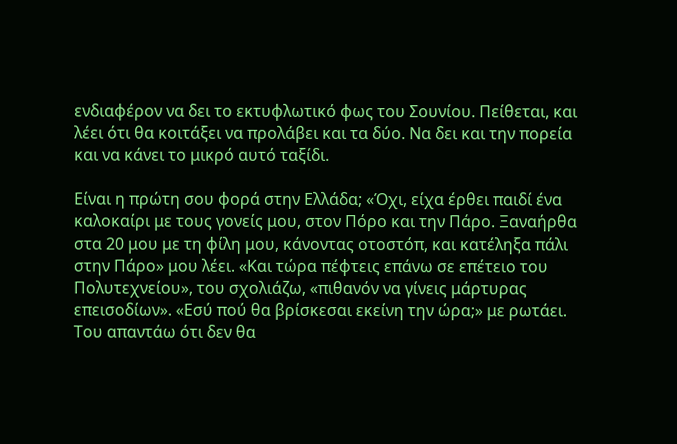ενδιαφέρον να δει το εκτυφλωτικό φως του Σουνίου. Πείθεται, και λέει ότι θα κοιτάξει να προλάβει και τα δύο. Να δει και την πορεία και να κάνει το μικρό αυτό ταξίδι.

Είναι η πρώτη σου φορά στην Ελλάδα; «Όχι, είχα έρθει παιδί ένα καλοκαίρι με τους γονείς μου, στον Πόρο και την Πάρο. Ξαναήρθα στα 20 μου με τη φίλη μου, κάνοντας οτοστόπ, και κατέληξα πάλι στην Πάρο» μου λέει. «Και τώρα πέφτεις επάνω σε επέτειο του Πολυτεχνείου», του σχολιάζω, «πιθανόν να γίνεις μάρτυρας επεισοδίων». «Εσύ πού θα βρίσκεσαι εκείνη την ώρα;» με ρωτάει. Του απαντάω ότι δεν θα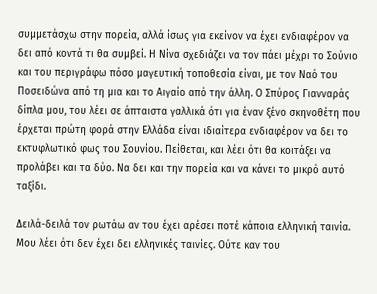συμμετάσχω στην πορεία, αλλά ίσως για εκείνον να έχει ενδιαφέρον να δει από κοντά τι θα συμβεί. Η Νίνα σχεδιάζει να τον πάει μέχρι το Σούνιο και του περιγράφω πόσο μαγευτική τοποθεσία είναι, με τον Ναό του Ποσειδώνα από τη μια και το Αιγαίο από την άλλη. Ο Σπύρος Γιανναράς δίπλα μου, του λέει σε άπταιστα γαλλικά ότι για έναν ξένο σκηνοθέτη που έρχεται πρώτη φορά στην Ελλάδα είναι ιδιαίτερα ενδιαφέρον να δει το εκτυφλωτικό φως του Σουνίου. Πείθεται, και λέει ότι θα κοιτάξει να προλάβει και τα δύο. Να δει και την πορεία και να κάνει το μικρό αυτό ταξίδι.

Δειλά-δειλά τον ρωτάω αν του έχει αρέσει ποτέ κάποια ελληνική ταινία. Μου λέει ότι δεν έχει δει ελληνικές ταινίες. Ούτε καν του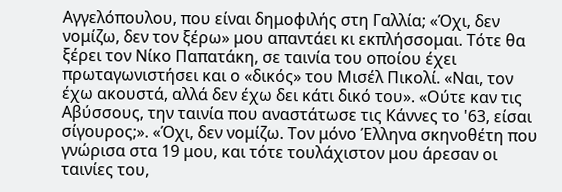Αγγελόπουλου, που είναι δημοφιλής στη Γαλλία; «Όχι, δεν νομίζω, δεν τον ξέρω» μου απαντάει κι εκπλήσσομαι. Τότε θα ξέρει τον Νίκο Παπατάκη, σε ταινία του οποίου έχει πρωταγωνιστήσει και ο «δικός» του Μισέλ Πικολί. «Ναι, τον έχω ακουστά, αλλά δεν έχω δει κάτι δικό του». «Ούτε καν τις Αβύσσους, την ταινία που αναστάτωσε τις Κάννες το '63, είσαι σίγουρος;». «Όχι, δεν νομίζω. Τον μόνο Έλληνα σκηνοθέτη που γνώρισα στα 19 μου, και τότε τουλάχιστον μου άρεσαν οι ταινίες του,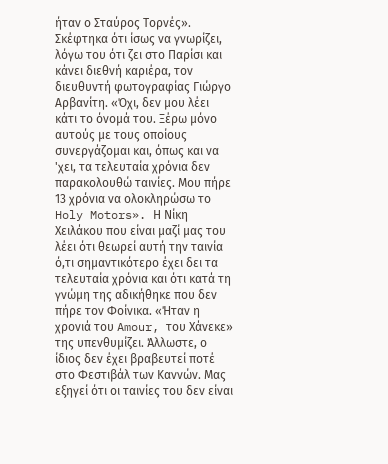ήταν ο Σταύρος Τορνές». Σκέφτηκα ότι ίσως να γνωρίζει, λόγω του ότι ζει στο Παρίσι και κάνει διεθνή καριέρα, τον διευθυντή φωτογραφίας Γιώργο Αρβανίτη. «Όχι, δεν μου λέει κάτι το όνομά του. Ξέρω μόνο αυτούς με τους οποίους συνεργάζομαι και, όπως και να 'χει, τα τελευταία χρόνια δεν παρακολουθώ ταινίες. Μου πήρε 13 χρόνια να ολοκληρώσω το Holy Motors». Η Νίκη Χειλάκου που είναι μαζί μας του λέει ότι θεωρεί αυτή την ταινία ό,τι σημαντικότερο έχει δει τα τελευταία χρόνια και ότι κατά τη γνώμη της αδικήθηκε που δεν πήρε τον Φοίνικα. «Ήταν η χρονιά του Amour, του Χάνεκε» της υπενθυμίζει. Άλλωστε, ο ίδιος δεν έχει βραβευτεί ποτέ στο Φεστιβάλ των Καννών. Μας εξηγεί ότι οι ταινίες του δεν είναι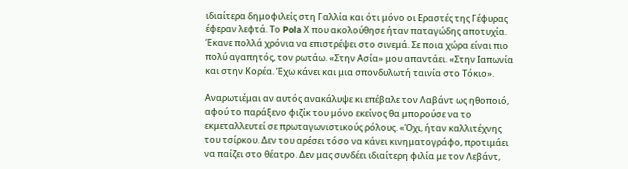ιδιαίτερα δημοφιλείς στη Γαλλία και ότι μόνο οι Εραστές της Γέφυρας έφεραν λεφτά. Το Pola Χ που ακολούθησε ήταν παταγώδης αποτυχία. Έκανε πολλά χρόνια να επιστρέψει στο σινεμά. Σε ποια χώρα είναι πιο πολύ αγαπητός, τον ρωτάω. «Στην Ασία» μου απαντάει. «Στην Ιαπωνία και στην Κορέα. Έχω κάνει και μια σπονδυλωτή ταινία στο Τόκιο».

Αναρωτιέμαι αν αυτός ανακάλυψε κι επέβαλε τον Λαβάντ ως ηθοποιό, αφού το παράξενο φιζίκ του μόνο εκείνος θα μπορούσε να το εκμεταλλευτεί σε πρωταγωνιστικούς ρόλους. «Όχι, ήταν καλλιτέχνης του τσίρκου. Δεν του αρέσει τόσο να κάνει κινηματογράφο, προτιμάει να παίζει στο θέατρο. Δεν μας συνδέει ιδιαίτερη φιλία με τον Λεβάντ,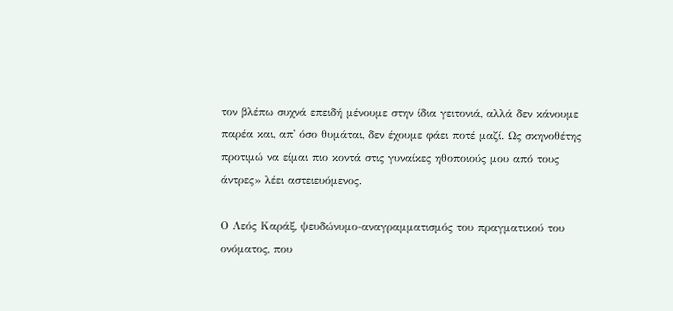τον βλέπω συχνά επειδή μένουμε στην ίδια γειτονιά, αλλά δεν κάνουμε παρέα και, απ' όσο θυμάται, δεν έχουμε φάει ποτέ μαζί. Ως σκηνοθέτης προτιμώ να είμαι πιο κοντά στις γυναίκες ηθοποιούς μου από τους άντρες» λέει αστειευόμενος.

Ο Λεός Καράξ, ψευδώνυμο-αναγραμματισμός του πραγματικού του ονόματος, που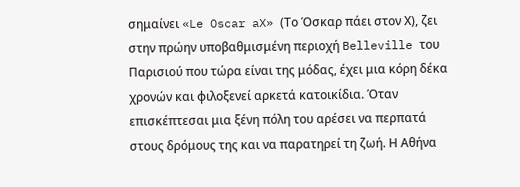σημαίνει «Le Oscar aX» (Το Όσκαρ πάει στον Χ), ζει στην πρώην υποβαθμισμένη περιοχή Belleville του Παρισιού που τώρα είναι της μόδας, έχει μια κόρη δέκα χρονών και φιλοξενεί αρκετά κατοικίδια. Όταν επισκέπτεσαι μια ξένη πόλη του αρέσει να περπατά στους δρόμους της και να παρατηρεί τη ζωή. Η Αθήνα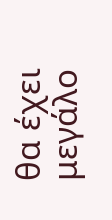θα έχει μεγάλο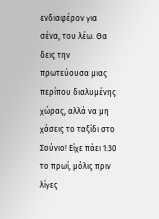ενδιαφέρον για σένα, του λέω. Θα δεις την πρωτεύουσα μιας περίπου διαλυμένης χώρας, αλλά να μη χάσεις το ταξίδι στο Σούνιο! Είχε πάει 1:30 το πρωί, μόλις πριν λίγες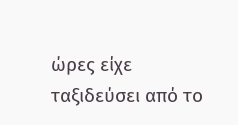ώρες είχε ταξιδεύσει από το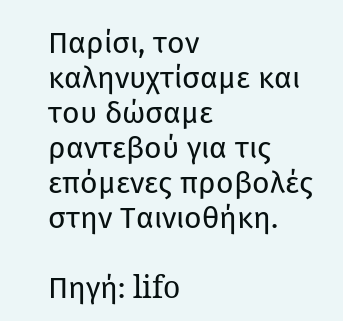Παρίσι, τον καληνυχτίσαμε και του δώσαμε ραντεβού για τις επόμενες προβολές στην Ταινιοθήκη.

Πηγή: lifo